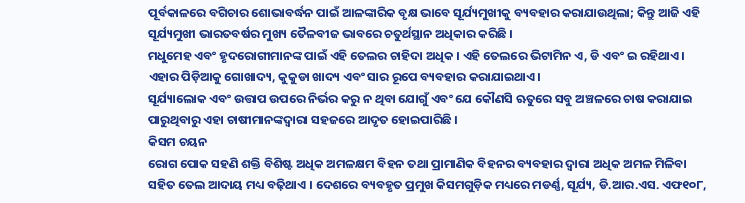ପୂର୍ବକାଳରେ ବଗିଚାର ଶୋଭାବର୍ଦ୍ଧନ ପାଇଁ ଆଳଙ୍କାରିକ ବୃକ୍ଷ ଭାବେ ସୂର୍ଯ୍ୟମୁଖୀକୁ ବ୍ୟବହାର କରାଯାଉଥିଲା; କିନ୍ତୁ ଆଜି ଏହି ସୂର୍ଯ୍ୟମୁଖୀ ଭାରତବର୍ଷର ମୁଖ୍ୟ ତୈଳବୀଜ ଭାବରେ ଚତୁର୍ଥସ୍ଥାନ ଅଧିକାର କରିଛି ।
ମଧୁମେହ ଏବଂ ହୃଦରୋଗୀମାନଙ୍କ ପାଇଁ ଏହି ତେଲର ଚାହିଦା ଅଧିକ । ଏହି ତେଲରେ ଭିଟାମିନ ଏ, ଡି ଏବଂ ଇ ରହିଥାଏ ।
ଏହାର ପିଡ଼ିଆକୁ ଗୋଖାଦ୍ୟ, କୁକୁଡା ଖାଦ୍ୟ ଏବଂ ସାର ରୂପେ ବ୍ୟବହାର କରାଯାଇଥାଏ ।
ସୂର୍ଯ୍ୟାଲୋକ ଏବଂ ଉତ୍ତାପ ଉପରେ ନିର୍ଭର କରୁ ନ ଥିବା ଯୋଗୁଁ ଏବଂ ଯେ କୌଣସି ଋତୁରେ ସବୁ ଅଞ୍ଚଳରେ ଚାଷ କରାଯାଇ ପାରୁଥିବାରୁ ଏହା ଚାଷୀମାନଙ୍କଦ୍ଵାରା ସହଜରେ ଆଦୃତ ହୋଇପାରିଛି ।
କିସମ ଚୟନ
ରୋଗ ପୋକ ସହଣି ଶକ୍ତି ବିଶିଷ୍ଟ ଅଧିକ ଅମଳକ୍ଷମ ବିହନ ତଥା ପ୍ରାମାଣିକ ବିହନର ବ୍ୟବହାର ଦ୍ଵାରା ଅଧିକ ଅମଳ ମିଳିବା ସହିତ ତେଲ ଆଦାୟ ମଧ୍ୟ ବଢ଼ିଥାଏ । ଦେଶରେ ବ୍ୟବହୃତ ପ୍ରମୁଖ କିସମଗୁଡ଼ିକ ମଧ୍ୟରେ ମଡର୍ଣ୍ଣ, ସୂର୍ଯ୍ୟ, ଡି.ଆର.ଏସ. ଏଫ୧୦୮,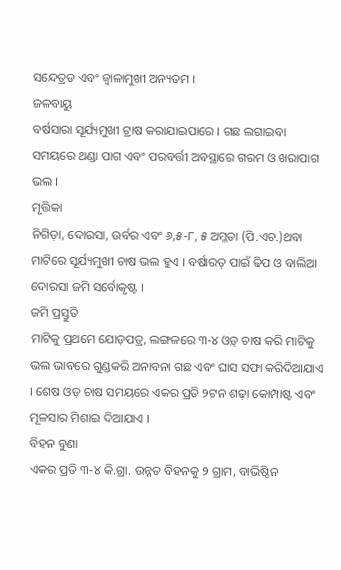ସନ୍ଦେତ୍ରଡ ଏବଂ ଜ୍ଵାଳାମୁଖୀ ଅନ୍ୟତମ ।
ଜଳବାୟୁ
ବର୍ଷସାରା ସୂର୍ଯ୍ୟମୁଖୀ ଟ୍ରାଷ କରାଯାଇପାରେ । ଗଛ ଲଗାଇବା ସମୟରେ ଥଣ୍ଡା ପାଗ ଏବଂ ପରବର୍ତ୍ତୀ ଅବସ୍ଥାରେ ଗରମ ଓ ଖରାପାଗ ଭଲ ।
ମୃତ୍ତିକା
ନିଗିଡ଼ା, ଦୋରସା, ଉର୍ବର ଏବଂ ୬,୫-୮, ୫ ଅମ୍ଳତା (ପି.ଏଚ.)ଥବା ମାଟିରେ ସୂର୍ଯ୍ୟମୁଖୀ ଚାଷ ଭଲ ହୁଏ । ବର୍ଷାରତ୍ ପାଇଁ ଢିପ ଓ ବାଲିଆ ଦୋରସା ଜମି ସର୍ବୋକୃଷ୍ଟ ।
ଜମି ପ୍ରସ୍ତୁତି
ମାଟିକୁ ପ୍ରଥମେ ଯୋଡ଼ପତ୍ର, ଲଙ୍ଗଳରେ ୩-୪ ଓଡ଼୍ ଚାଷ କରି ମାଟିକୁ ଭଲ ଭାବରେ ଗୁଣ୍ଡକରି ଅନାବନା ଗଛ ଏବଂ ଘାସ ସଫା କରିଦିଆଯାଏ । ଶେଷ ଓଡ଼ ଚାଷ ସମୟରେ ଏକର ପ୍ରତି ୨ଟନ ଶଢ଼ା କୋମ୍ପାଷ୍ଟ ଏବଂ ମୂଳସାର ମିଶାଇ ଦିଆଯାଏ ।
ବିହନ ବୁଣା
ଏକର ପ୍ରତି ୩-୪ କି.ଗ୍ରା. ଉନ୍ନତ ବିହନକୁ ୨ ଗ୍ରାମ, ବାଭିଷ୍ଠିନ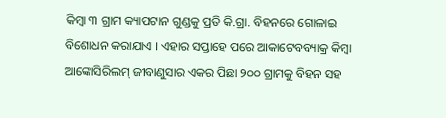କିମ୍ବା ୩ ଗ୍ରାମ କ୍ୟାପଟାନ ଗୁଣ୍ଡକୁ ପ୍ରତି କି.ଗ୍ରା. ବିହନରେ ଗୋଳାଇ ବିଶୋଧନ କରାଯାଏ । ଏହାର ସପ୍ତାହେ ପରେ ଆକାଟେବବ୍ୟାକ୍ର କିମ୍ବା ଆଙ୍କୋସିରିଲମ୍ ଜୀବାଣୁସାର ଏକର ପିଛା ୨୦୦ ଗ୍ରାମକୁ ବିହନ ସହ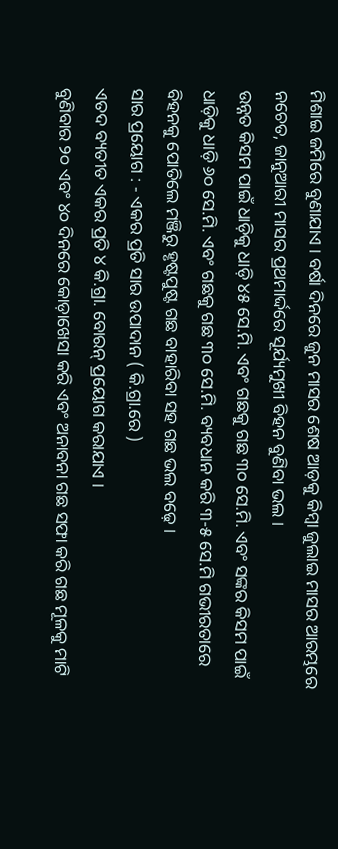ମିଶାଇ ଜମିରେ ବୁଣାଯାଏ । ବର୍ଷା ଦିନରେ ଜୁନ ମାସର ଶେଷ ଆଡ଼କୁ କିମ୍ବା ଜୁଲାଇ ମାସର ଆରମ୍ଭରେ ନଚେତ, ଜାନୁଆରୀ ମାସର ପ୍ରଥମାର୍ଦ୍ଦରେ ସୂର୍ଯ୍ୟମୁଖୀ ବିହନ ବୁଣିବା ଭଲ ।
ଉନ୍ନତ କିସମ ପାଇଁ ଧାଡ଼ିକୁ ଧାଡ଼ି ୪୫ ସେ.ମି. ଏବଂ ଗଛକୁ ଗଛ ୩୦ ସେ.ମି. ଏବଂ ସଙ୍କର କିସମ ପାଇଁ ଧାଡ଼ିକୁ ଧାଡ଼ି ୬୦ ସେ.ମି. ଏବଂ ଗଛକୁ ଗଛ ୩୦ ସେ.ମି. ବ୍ୟବଧାନ କରି ୩-୫ ସେ.ମି ଗଭୀରତାରେ ବିହନକୁ ପୋତିଲେ ମଞ୍ଜିରୁ ହୃଷ୍ଟପୁଷ୍ଟ ଗଛ ବାହାରିବା ସହ ଗଛ ଭଲ ବଢ଼େ ।
ସାର ପ୍ରୟୋଗ : - ଏକର ପ୍ରତି ସାର ଉପାଦାନ ( କି.ଗ୍ରା.ରେ )
ଏତଦ ବ୍ୟତୀତ ଏକର ପ୍ରତି ୪ କି.ଗ୍ରା. ବୋରନ୍ ପ୍ରୟୋଗ କରାଯାଏ ।
ବୁଣିବାର ୨୦ ଏବଂ ୪୦ ଦିନରେ କୋଡ଼ାଖେସା କରି ଏବଂ ଅନାବନା ଗଛ ସଫା କରି ଗଛ ମୂଳକୁ ମାଟି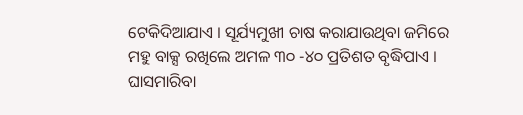ଟେକିଦିଆଯାଏ । ସୂର୍ଯ୍ୟମୁଖୀ ଚାଷ କରାଯାଉଥିବା ଜମିରେ ମହୁ ବାକ୍ସ ରଖିଲେ ଅମଳ ୩୦ -୪୦ ପ୍ରତିଶତ ବୃଦ୍ଧିପାଏ । ଘାସମାରିବା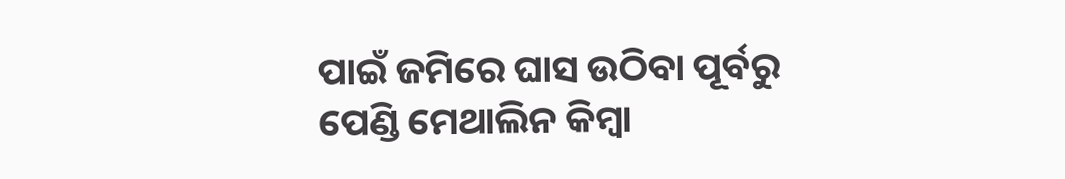ପାଇଁ ଜମିରେ ଘାସ ଉଠିବା ପୂର୍ବରୁ ପେଣ୍ଡି ମେଥାଲିନ କିମ୍ବା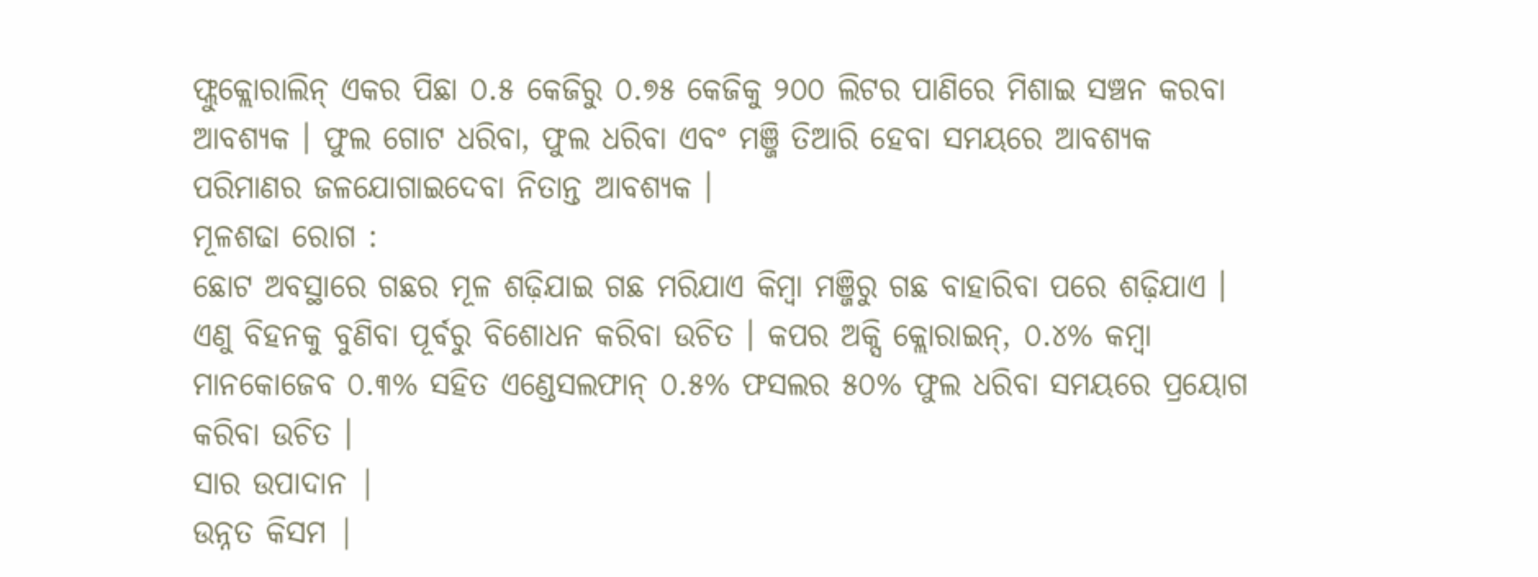ଫ୍ଲୁକ୍ଲୋରାଲିନ୍ ଏକର ପିଛା ୦.୫ କେଜିରୁ ୦.୭୫ କେଜିକୁ ୨୦୦ ଲିଟର ପାଣିରେ ମିଶାଇ ସଞ୍ଚନ କରବା ଆବଶ୍ୟକ । ଫୁଲ ଗୋଟ ଧରିବା, ଫୁଲ ଧରିବା ଏବଂ ମଞ୍ଜି ତିଆରି ହେବା ସମୟରେ ଆବଶ୍ୟକ ପରିମାଣର ଜଳଯୋଗାଇଦେବା ନିତାନ୍ତ ଆବଶ୍ୟକ ।
ମୂଳଶଢା ରୋଗ :
ଛୋଟ ଅବସ୍ଥାରେ ଗଛର ମୂଳ ଶଢ଼ିଯାଇ ଗଛ ମରିଯାଏ କିମ୍ବା ମଞ୍ଜିରୁ ଗଛ ବାହାରିବା ପରେ ଶଢ଼ିଯାଏ । ଏଣୁ ବିହନକୁ ବୁଣିବା ପୂର୍ବରୁ ବିଶୋଧନ କରିବା ଉଚିତ । କପର ଅକ୍ସି କ୍ଲୋରାଇନ୍, ୦.୪% କମ୍ବା ମାନକୋଜେବ ୦.୩% ସହିତ ଏଣ୍ଡେସଲଫାନ୍ ୦.୫% ଫସଲର ୫୦% ଫୁଲ ଧରିବା ସମୟରେ ପ୍ରୟୋଗ କରିବା ଉଚିତ ।
ସାର ଉପାଦାନ |
ଉନ୍ନତ କିସମ |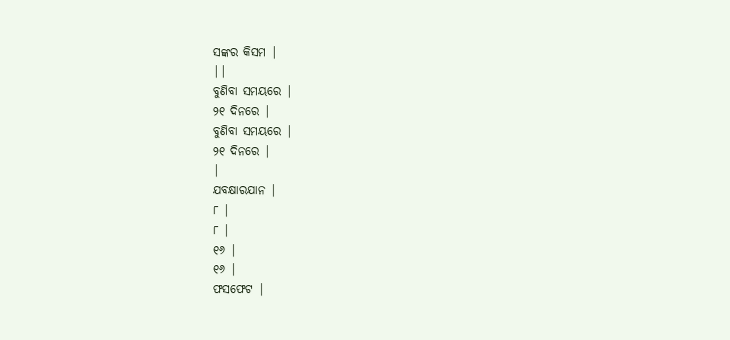ସଙ୍କର କିସମ |
||
ବୁଣିବା ସମୟରେ |
୨୧ ଦିନରେ |
ବୁଣିବା ସମୟରେ |
୨୧ ଦିନରେ |
|
ଯବକ୍ଷାରଯାନ |
୮ |
୮ |
୧୬ |
୧୬ |
ଫସଫେଟ |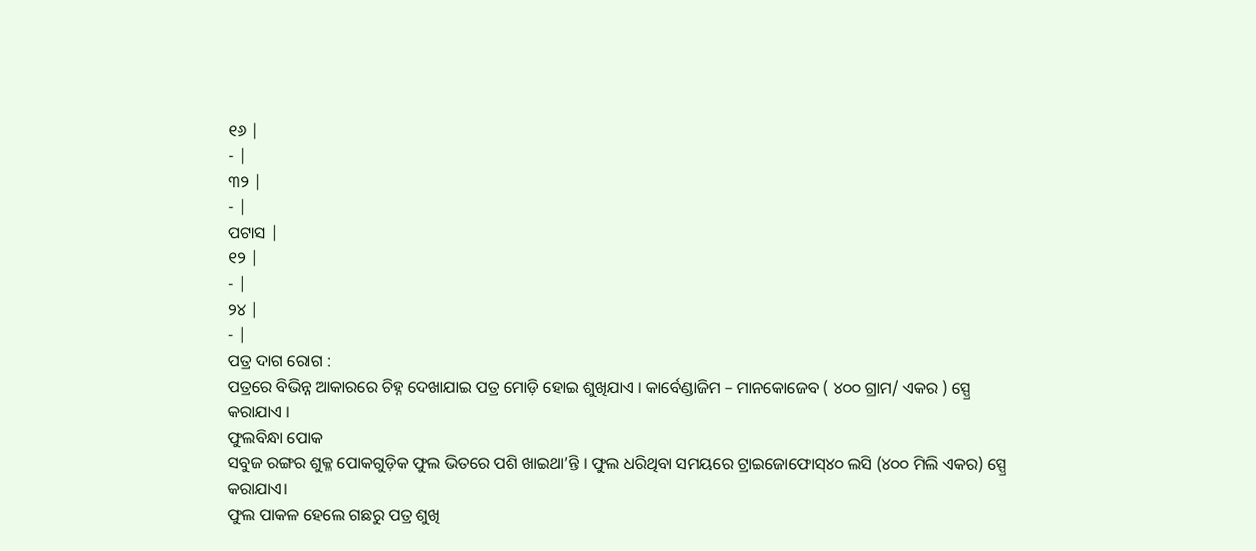୧୬ |
- |
୩୨ |
- |
ପଟାସ |
୧୨ |
- |
୨୪ |
- |
ପତ୍ର ଦାଗ ରୋଗ :
ପତ୍ରରେ ବିଭିନ୍ନ ଆକାରରେ ଚିହ୍ନ ଦେଖାଯାଇ ପତ୍ର ମୋଡ଼ି ହୋଇ ଶୁଖିଯାଏ । କାର୍ବେଣ୍ଡାଜିମ – ମାନକୋଜେବ ( ୪୦୦ ଗ୍ରାମ/ ଏକର ) ସ୍ପ୍ରେ କରାଯାଏ ।
ଫୁଲବିନ୍ଧା ପୋକ
ସବୁଜ ରଙ୍ଗର ଶୁକ୍ଳ ପୋକଗୁଡ଼ିକ ଫୁଲ ଭିତରେ ପଶି ଖାଇଥା’ନ୍ତି । ଫୁଲ ଧରିଥିବା ସମୟରେ ଟ୍ରାଇଜୋଫୋସ୍୪୦ ଲସି (୪୦୦ ମିଲି ଏକର) ସ୍ପ୍ରେ କରାଯାଏ।
ଫୁଲ ପାକଳ ହେଲେ ଗଛରୁ ପତ୍ର ଶୁଖି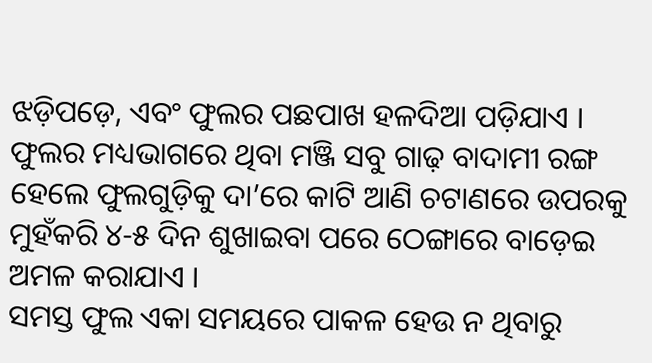ଝଡ଼ିପଡ଼େ, ଏବଂ ଫୁଲର ପଛପାଖ ହଳଦିଆ ପଡ଼ିଯାଏ । ଫୁଲର ମଧ୍ୟଭାଗରେ ଥିବା ମଞ୍ଜି ସବୁ ଗାଢ଼ ବାଦାମୀ ରଙ୍ଗ ହେଲେ ଫୁଲଗୁଡ଼ିକୁ ଦା’ରେ କାଟି ଆଣି ଚଟାଣରେ ଉପରକୁ ମୁହଁକରି ୪-୫ ଦିନ ଶୁଖାଇବା ପରେ ଠେଙ୍ଗାରେ ବାଡ଼େଇ ଅମଳ କରାଯାଏ ।
ସମସ୍ତ ଫୁଲ ଏକା ସମୟରେ ପାକଳ ହେଉ ନ ଥିବାରୁ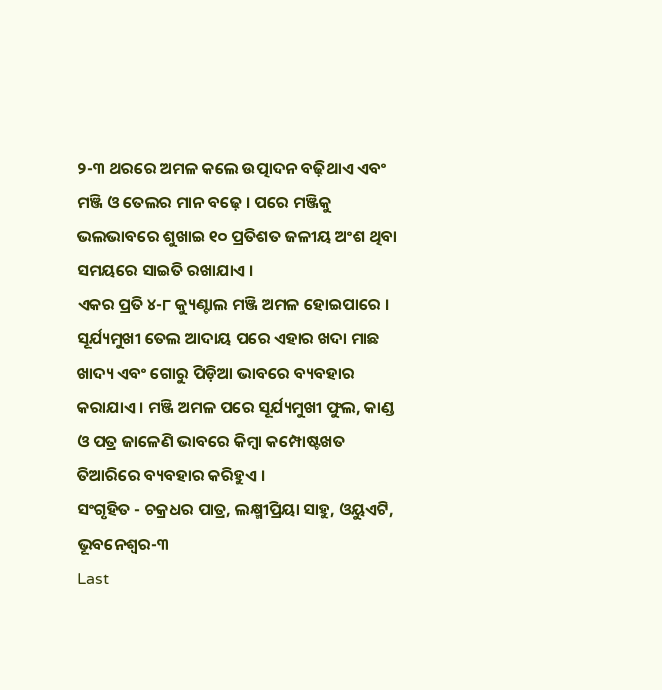୨-୩ ଥରରେ ଅମଳ କଲେ ଉତ୍ପାଦନ ବଢ଼ିଥାଏ ଏବଂ ମଞ୍ଜି ଓ ତେଲର ମାନ ବଢ଼େ । ପରେ ମଞ୍ଜିକୁ ଭଲଭାବରେ ଶୁଖାଇ ୧୦ ପ୍ରତିଶତ ଜଳୀୟ ଅଂଶ ଥିବା ସମୟରେ ସାଇତି ରଖାଯାଏ ।
ଏକର ପ୍ରତି ୪-୮ କ୍ୟୁଣ୍ଟାଲ ମଞ୍ଜି ଅମଳ ହୋଇପାରେ । ସୂର୍ଯ୍ୟମୁଖୀ ତେଲ ଆଦାୟ ପରେ ଏହାର ଖଦା ମାଛ ଖାଦ୍ୟ ଏବଂ ଗୋରୁ ପିଡ଼ିଆ ଭାବରେ ବ୍ୟବହାର କରାଯାଏ । ମଞ୍ଜି ଅମଳ ପରେ ସୂର୍ଯ୍ୟମୁଖୀ ଫୁଲ, କାଣ୍ଡ ଓ ପତ୍ର ଜାଳେଣି ଭାବରେ କିମ୍ବା କମ୍ପୋଷ୍ଟଖତ ତିଆରିରେ ବ୍ୟବହାର କରିହୁଏ ।
ସଂଗୃହିତ - ଚକ୍ରଧର ପାତ୍ର, ଲକ୍ଷ୍ମୀପ୍ରିୟା ସାହୁ, ଓୟୁଏଟି, ଭୂବନେଶ୍ଵର-୩
Last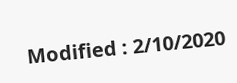Modified : 2/10/2020